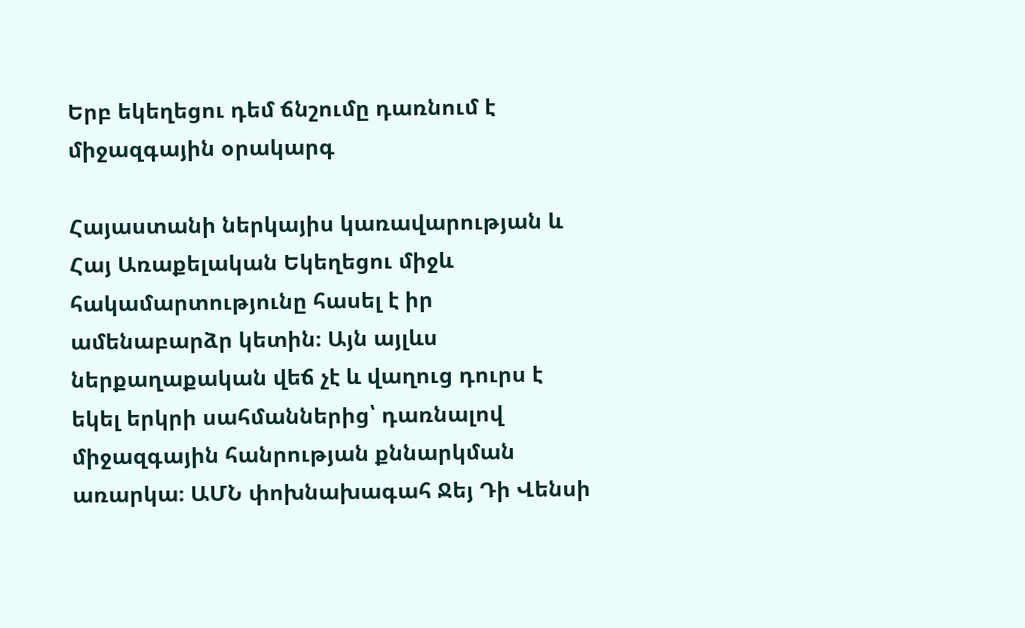Երբ եկեղեցու դեմ ճնշումը դառնում է միջազգային օրակարգ

Հայաստանի ներկայիս կառավարության և Հայ Առաքելական Եկեղեցու միջև հակամարտությունը հասել է իր ամենաբարձր կետին։ Այն այլևս ներքաղաքական վեճ չէ և վաղուց դուրս է եկել երկրի սահմաններից՝ դառնալով միջազգային հանրության քննարկման առարկա։ ԱՄՆ փոխնախագահ Ջեյ Դի Վենսի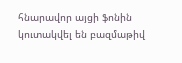հնարավոր այցի ֆոնին կուտակվել են բազմաթիվ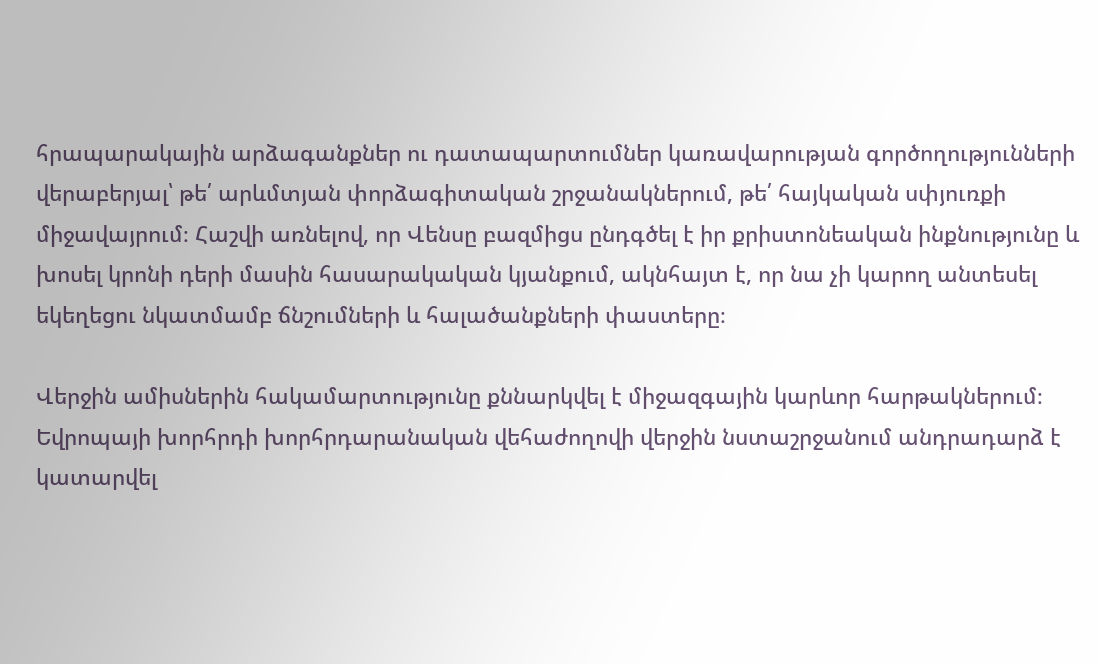հրապարակային արձագանքներ ու դատապարտումներ կառավարության գործողությունների վերաբերյալ՝ թե՛ արևմտյան փորձագիտական շրջանակներում, թե՛ հայկական սփյուռքի միջավայրում։ Հաշվի առնելով, որ Վենսը բազմիցս ընդգծել է իր քրիստոնեական ինքնությունը և խոսել կրոնի դերի մասին հասարակական կյանքում, ակնհայտ է, որ նա չի կարող անտեսել եկեղեցու նկատմամբ ճնշումների և հալածանքների փաստերը։

Վերջին ամիսներին հակամարտությունը քննարկվել է միջազգային կարևոր հարթակներում։ Եվրոպայի խորհրդի խորհրդարանական վեհաժողովի վերջին նստաշրջանում անդրադարձ է կատարվել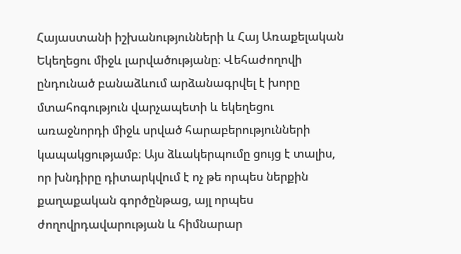Հայաստանի իշխանությունների և Հայ Առաքելական Եկեղեցու միջև լարվածությանը։ Վեհաժողովի ընդունած բանաձևում արձանագրվել է խորը մտահոգություն վարչապետի և եկեղեցու առաջնորդի միջև սրված հարաբերությունների կապակցությամբ։ Այս ձևակերպումը ցույց է տալիս, որ խնդիրը դիտարկվում է ոչ թե որպես ներքին քաղաքական գործընթաց, այլ որպես ժողովրդավարության և հիմնարար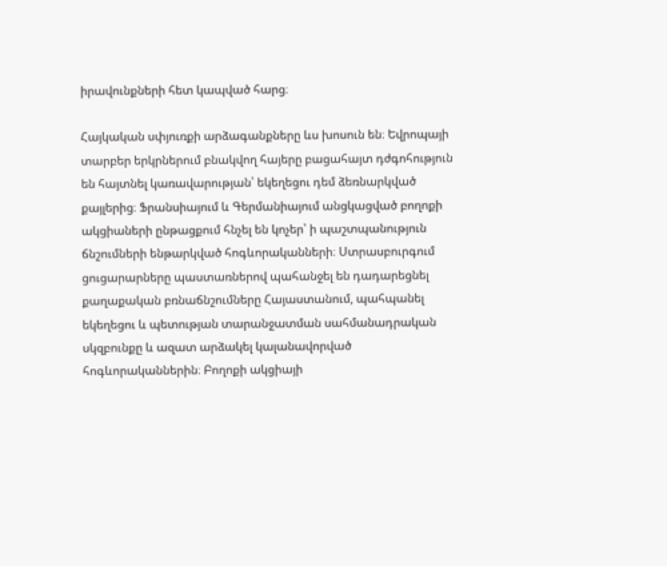իրավունքների հետ կապված հարց։

Հայկական սփյուռքի արձագանքները ևս խոսուն են։ Եվրոպայի տարբեր երկրներում բնակվող հայերը բացահայտ դժգոհություն են հայտնել կառավարության՝ եկեղեցու դեմ ձեռնարկված քայլերից։ Ֆրանսիայում և Գերմանիայում անցկացված բողոքի ակցիաների ընթացքում հնչել են կոչեր՝ ի պաշտպանություն ճնշումների ենթարկված հոգևորականների։ Ստրասբուրգում ցուցարարները պաստառներով պահանջել են դադարեցնել քաղաքական բռնաճնշումները Հայաստանում, պահպանել եկեղեցու և պետության տարանջատման սահմանադրական սկզբունքը և ազատ արձակել կալանավորված հոգևորականներին։ Բողոքի ակցիայի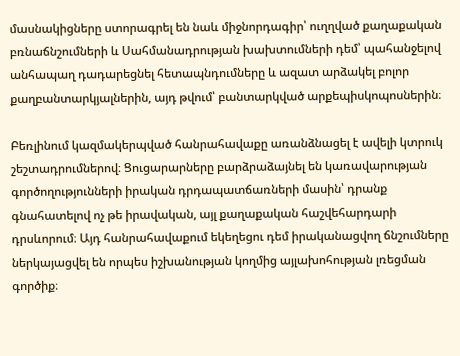մասնակիցները ստորագրել են նաև միջնորդագիր՝ ուղղված քաղաքական բռնաճնշումների և Սահմանադրության խախտումների դեմ՝ պահանջելով անհապաղ դադարեցնել հետապնդումները և ազատ արձակել բոլոր քաղբանտարկյալներին, այդ թվում՝ բանտարկված արքեպիսկոպոսներին։

Բեռլինում կազմակերպված հանրահավաքը առանձնացել է ավելի կտրուկ շեշտադրումներով։ Ցուցարարները բարձրաձայնել են կառավարության գործողությունների իրական դրդապատճառների մասին՝ դրանք գնահատելով ոչ թե իրավական, այլ քաղաքական հաշվեհարդարի դրսևորում։ Այդ հանրահավաքում եկեղեցու դեմ իրականացվող ճնշումները ներկայացվել են որպես իշխանության կողմից այլախոհության լռեցման գործիք։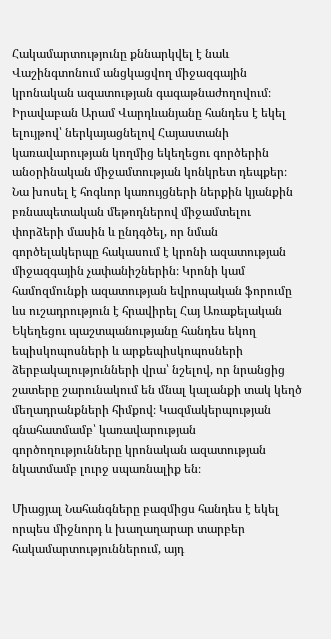Հակամարտությունը քննարկվել է նաև Վաշինգտոնում անցկացվող միջազգային կրոնական ազատության գագաթնաժողովում։ Իրավաբան Արամ Վարդևանյանը հանդես է եկել ելույթով՝ ներկայացնելով Հայաստանի կառավարության կողմից եկեղեցու գործերին անօրինական միջամտության կոնկրետ դեպքեր։ Նա խոսել է հոգևոր կառույցների ներքին կյանքին բռնապետական մեթոդներով միջամտելու փորձերի մասին և ընդգծել, որ նման գործելակերպը հակասում է կրոնի ազատության միջազգային չափանիշներին։ Կրոնի կամ համոզմունքի ազատության եվրոպական ֆորումը ևս ուշադրություն է հրավիրել Հայ Առաքելական Եկեղեցու պաշտպանությանը հանդես եկող եպիսկոպոսների և արքեպիսկոպոսների ձերբակալությունների վրա՝ նշելով, որ նրանցից շատերը շարունակում են մնալ կալանքի տակ կեղծ մեղադրանքների հիմքով։ Կազմակերպության գնահատմամբ՝ կառավարության գործողությունները կրոնական ազատության նկատմամբ լուրջ սպառնալիք են։

Միացյալ Նահանգները բազմիցս հանդես է եկել որպես միջնորդ և խաղաղարար տարբեր հակամարտություններում, այդ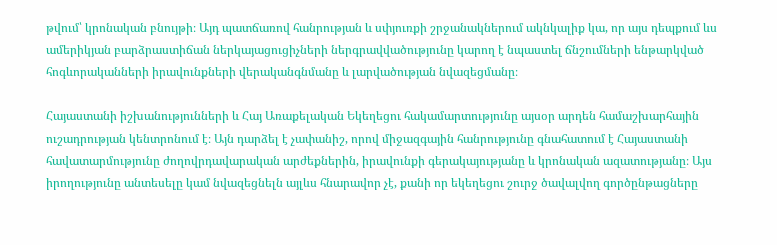թվում՝ կրոնական բնույթի։ Այդ պատճառով հանրության և սփյուռքի շրջանակներում ակնկալիք կա, որ այս դեպքում ևս ամերիկյան բարձրաստիճան ներկայացուցիչների ներգրավվածությունը կարող է նպաստել ճնշումների ենթարկված հոգևորականների իրավունքների վերականգնմանը և լարվածության նվազեցմանը։

Հայաստանի իշխանությունների և Հայ Առաքելական Եկեղեցու հակամարտությունը այսօր արդեն համաշխարհային ուշադրության կենտրոնում է։ Այն դարձել է չափանիշ, որով միջազգային հանրությունը գնահատում է Հայաստանի հավատարմությունը ժողովրդավարական արժեքներին, իրավունքի գերակայությանը և կրոնական ազատությանը։ Այս իրողությունը անտեսելը կամ նվազեցնելն այլևս հնարավոր չէ, քանի որ եկեղեցու շուրջ ծավալվող գործընթացները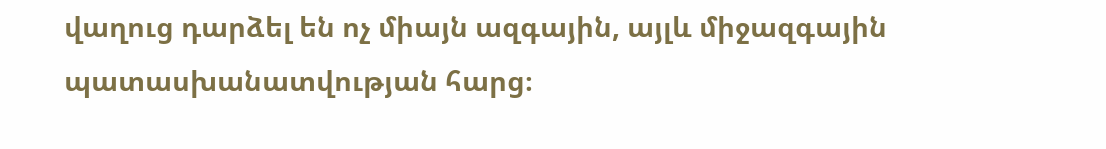վաղուց դարձել են ոչ միայն ազգային, այլև միջազգային պատասխանատվության հարց։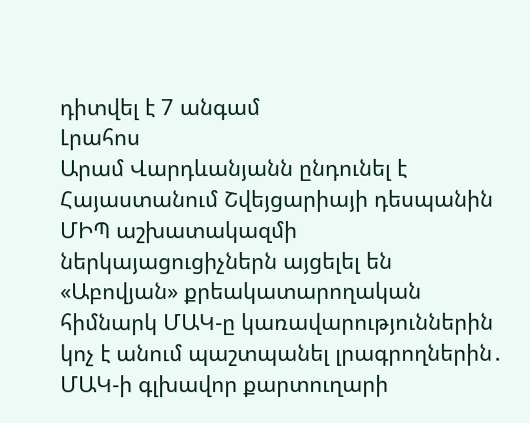դիտվել է 7 անգամ
Լրահոս
Արամ Վարդևանյանն ընդունել է Հայաստանում Շվեյցարիայի դեսպանին ՄԻՊ աշխատակազմի ներկայացուցիչներն այցելել են «Աբովյան» քրեակատարողական հիմնարկ ՄԱԿ-ը կառավարություններին կոչ է անում պաշտպանել լրագրողներին․ ՄԱԿ-ի գլխավոր քարտուղարի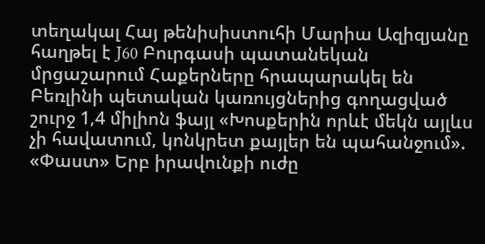տեղակալ Հայ թենիսիստուհի Մարիա Ազիզյանը հաղթել է J60 Բուրգասի պատանեկան մրցաշարում Հաքերները հրապարակել են Բեռլինի պետական կառույցներից գողացված շուրջ 1,4 միլիոն ֆայլ «Խոսքերին որևէ մեկն այլևս չի հավատում, կոնկրետ քայլեր են պահանջում». «Փաստ» Երբ իրավունքի ուժը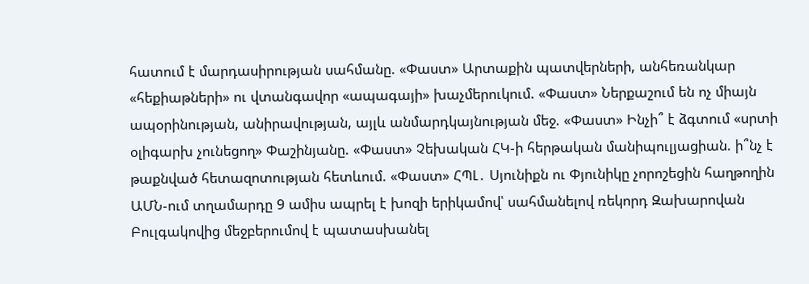հատում է մարդասիրության սահմանը. «Փաստ» Արտաքին պատվերների, անհեռանկար «հեքիաթների» ու վտանգավոր «ապագայի» խաչմերուկում. «Փաստ» Ներքաշում են ոչ միայն ապօրինության, անիրավության, այլև անմարդկայնության մեջ. «Փաստ» Ինչի՞ է ձգտում «սրտի օլիգարխ չունեցող» Փաշինյանը. «Փաստ» Չեխական ՀԿ-ի հերթական մանիպուլյացիան. ի՞նչ է թաքնված հետազոտության հետևում. «Փաստ» ՀՊԼ․ Սյունիքն ու Փյունիկը չորոշեցին հաղթողին ԱՄՆ-ում տղամարդը 9 ամիս ապրել է խոզի երիկամով՝ սահմանելով ռեկորդ Զախարովան Բուլգակովից մեջբերումով է պատասխանել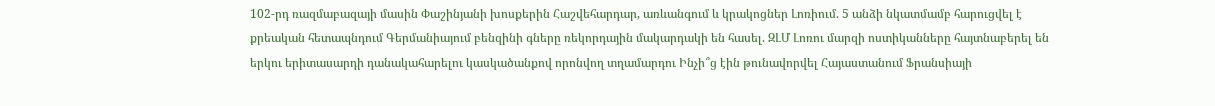102-րդ ռազմաբազայի մասին Փաշինյանի խոսքերին Հաշվեհարդար, առևանգում և կրակոցներ Լոռիում. 5 անձի նկատմամբ հարուցվել է քրեական հետապնդում Գերմանիայում բենզինի գները ռեկորդային մակարդակի են հասել. ԶԼՄ Լոռու մարզի ոստիկանները հայտնաբերել են երկու երիտասարդի դանակահարելու կասկածանքով որոնվող տղամարդու Ինչի՞ց էին թունավորվել Հայաստանում Ֆրանսիայի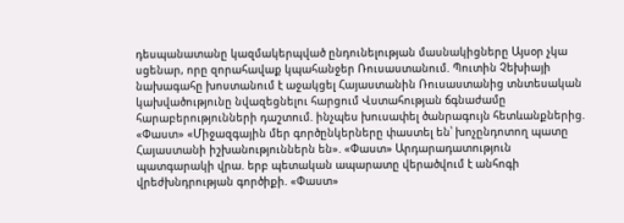դեսպանատանը կազմակերպված ընդունելության մասնակիցները Այսօր չկա սցենար, որը զորահավաք կպահանջեր Ռուսաստանում. Պուտին Չեխիայի նախագահը խոստանում է աջակցել Հայաստանին Ռուսաստանից տնտեսական կախվածությունը նվազեցնելու հարցում Վստահության ճգնաժամը հարաբերությունների դաշտում. ինչպես խուսափել ծանրագույն հետևանքներից. «Փաստ» «Միջազգային մեր գործընկերները փաստել են՝ խոչընդոտող պատը Հայաստանի իշխանություններն են». «Փաստ» Արդարադատություն պատգարակի վրա. երբ պետական ապարատը վերածվում է անհոգի վրեժխնդրության գործիքի. «Փաստ»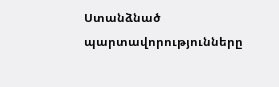Ստանձնած պարտավորությունները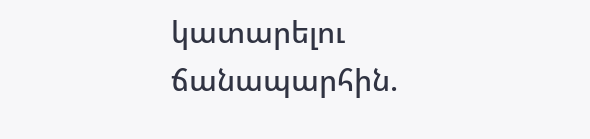կատարելու ճանապարհին.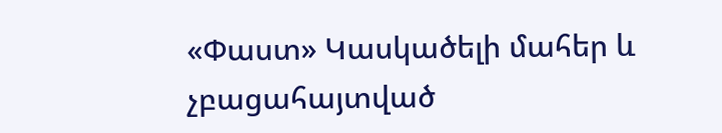«Փաստ» Կասկածելի մահեր և չբացահայտված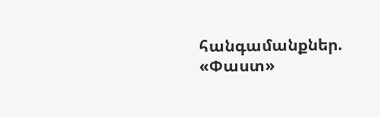հանգամանքներ. «Փաստ»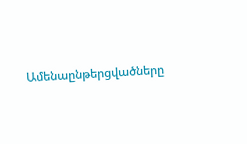Ամենաընթերցվածները